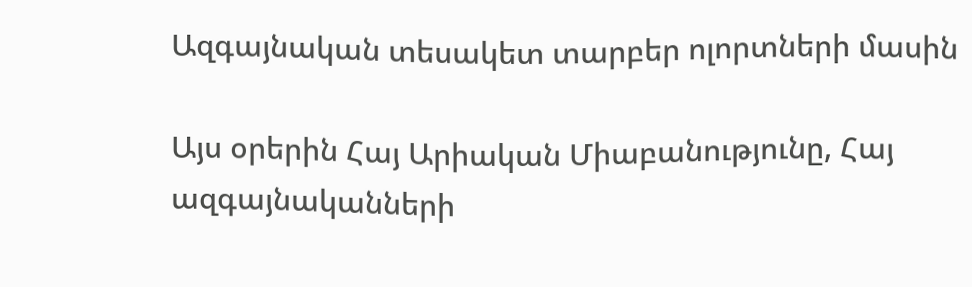Ազգայնական տեսակետ տարբեր ոլորտների մասին

Այս օրերին Հայ Արիական Միաբանությունը, Հայ ազգայնականների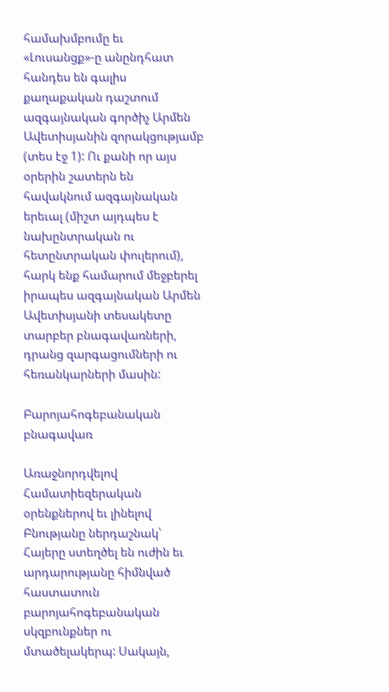համախմբումը եւ «Լուսանցք»-ը անընդհատ հանդես են գալիս քաղաքական դաշտում ազգայնական գործիչ Արմեն Ավետիսյանին զորակցությամբ (տես էջ 1): Ու քանի որ այս օրերին շատերն են հավակնում ազգայնական երեւալ (միշտ այդպես է նախընտրական ու հետընտրական փուլերում), հարկ ենք համարում մեջբերել իրապես ազգայնական Արմեն Ավետիսյանի տեսակետը տարբեր բնագավառների, դրանց զարգացումների ու հեռանկարների մասին:

Բարոյահոգեբանական բնագավառ

Առաջնորդվելով Համատիեզերական օրենքներով եւ լինելով  Բնությանը ներդաշնակ՝ Հայերը ստեղծել են ուժին եւ արդարությանը հիմնված հաստատուն բարոյահոգեբանական սկզբունքներ ու մտածելակերպ: Սակայն,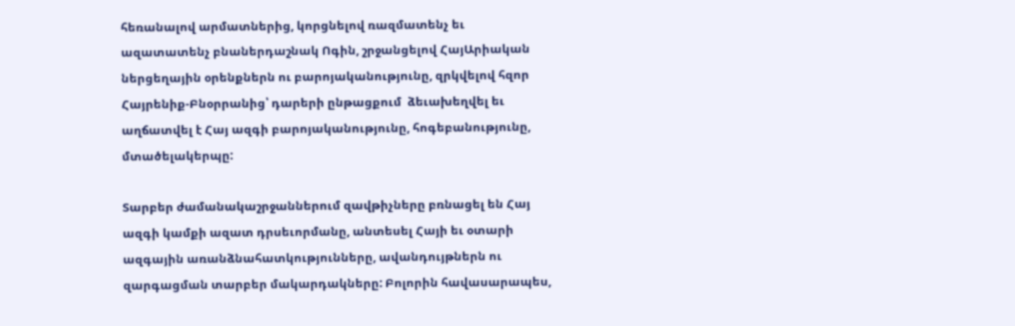հեռանալով արմատներից, կորցնելով ռազմատենչ եւ ազատատենչ բնաներդաշնակ Ոգին, շրջանցելով ՀայԱրիական ներցեղային օրենքներն ու բարոյականությունը, զրկվելով հզոր Հայրենիք-Բնօրրանից՝ դարերի ընթացքում  ձեւախեղվել եւ աղճատվել է Հայ ազգի բարոյականությունը, հոգեբանությունը, մտածելակերպը:

Տարբեր ժամանակաշրջաններում զավթիչները բռնացել են Հայ ազգի կամքի ազատ դրսեւորմանը, անտեսել Հայի եւ օտարի ազգային առանձնահատկությունները, ավանդույթներն ու զարգացման տարբեր մակարդակները: Բոլորին հավասարապես,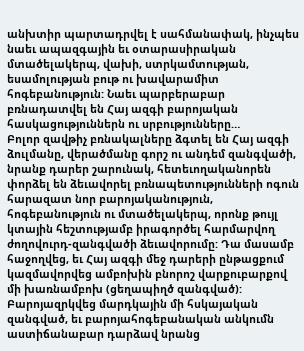անխտիր պարտադրվել է սահմանափակ, ինչպես նաեւ ապազգային եւ օտարասիրական մտածելակերպ, վախի, ստրկամտության, եսամոլության բութ ու խավարամիտ հոգեբանություն: Նաեւ պարբերաբար բռնադատվել են Հայ ազգի բարոյական հասկացություններն ու սրբությունները…
Բոլոր զավթիչ բռնակալները ձգտել են Հայ ազգի ձուլմանը, վերածմանը գորշ ու անդեմ զանգվածի, նրանք դարեր շարունակ, հետեւողականորեն փորձել են ձեւավորել բռնապետությունների ոգուն հարազատ նոր բարոյականություն, հոգեբանություն ու մտածելակերպ, որոնք թույլ կտային հեշտությամբ իրագործել հարմարվող ժողովուրդ-զանգվածի ձեւավորումը: Դա մասամբ հաջողվեց, եւ Հայ ազգի մեջ դարերի ընթացքում կազմավորվեց ամբոխին բնորոշ վարքուբարքով մի խառնամբոխ (ցեղապիղծ զանգված): Բարոյազրկվեց մարդկային մի հսկայական զանգված, եւ բարոյահոգեբանական անկումն աստիճանաբար դարձավ նրանց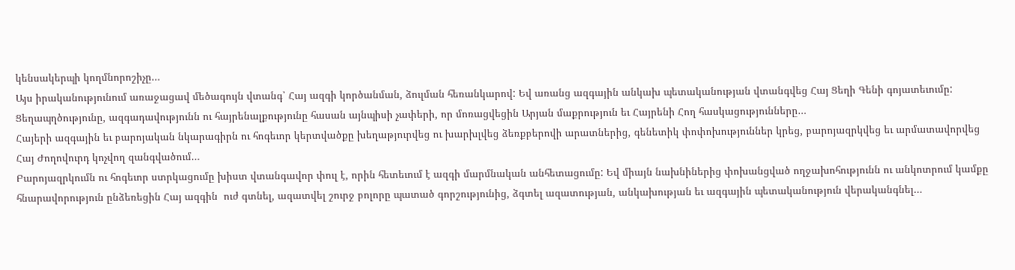կենսակերպի կողմնորոշիչը…
Այս իրականությունում առաջացավ մեծագույն վտանգ՝ Հայ ազգի կործանման, ձուլման հեռանկարով: Եվ առանց ազգային անկախ պետականության վտանգվեց Հայ Ցեղի Գենի գոյատեւումը: Ցեղապղծությունը, ազգադավությունն ու հայրենալքությունը հասան այնպիսի չափերի, որ մոռացվեցին Արյան մաքրություն եւ Հայրենի Հող հասկացությունները…
Հայերի ազգային եւ բարոյական նկարագիրն ու հոգեւոր կերտվածքը խեղաթյուրվեց ու խարխլվեց ձեռքբերովի արատներից, գենետիկ փոփոխություններ կրեց, բարոյազրկվեց եւ արմատավորվեց Հայ Ժողովուրդ կոչվող զանգվածում…
Բարոյազրկումն ու հոգեւոր ստրկացումը խիստ վտանգավոր փուլ է, որին հետեւում է ազգի մարմնական անհետացումը: Եվ միայն նախնիներից փոխանցված ողջախոհությունն ու անկոտրում կամքը հնարավորություն ընձեռեցին Հայ ազգին  ուժ գտնել, ազատվել շուրջ բոլորը պատած գորշությունից, ձգտել ազատության, անկախության եւ ազգային պետականություն վերականգնել…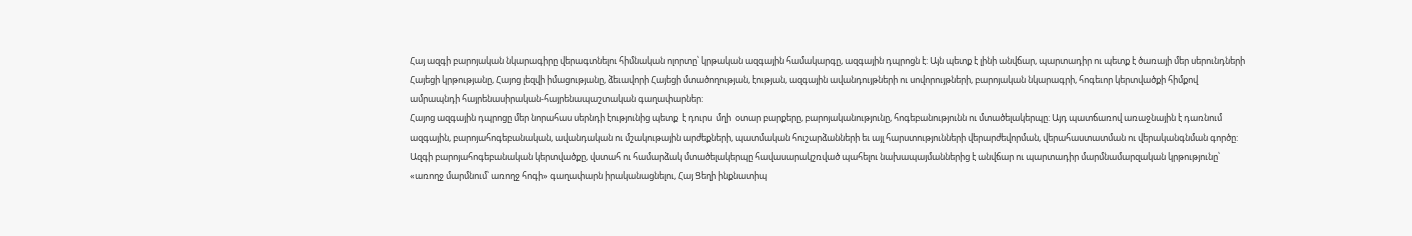Հայ ազգի բարոյական նկարագիրը վերագտնելու հիմնական ոլորտը՝ կրթական ազգային համակարգը, ազգային դպրոցն է: Այն պետք է լինի անվճար, պարտադիր ու պետք է ծառայի մեր սերունդների Հայեցի կրթությանը, Հայոց լեզվի իմացությանը, ձեւավորի Հայեցի մտածողության, էության, ազգային ավանդույթների ու սովորույթների, բարոյական նկարագրի, հոգեւոր կերտվածքի հիմքով ամրապնդի հայրենասիրական-հայրենապաշտական գաղափարներ:
Հայոց ազգային դպրոցը մեր նորահաս սերնդի էությունից պետք  է դուրս  մղի  օտար բարքերը, բարոյականությունը, հոգեբանությունն ու մտածելակերպը: Այդ պատճառով առաջնային է դառնում ազգային, բարոյահոգեբանական, ավանդական ու մշակութային արժեքների, պատմական հուշարձանների եւ այլ հարստությունների վերարժեվորման, վերահաստատման ու վերականգնման գործը:
Ազգի բարոյահոգեբանական կերտվածքը, վստահ ու համարձակ մտածելակերպը հավասարակշռված պահելու նախապայմաններից է անվճար ու պարտադիր մարմնամարզական կրթությունը՝ «առողջ մարմնում՝ առողջ հոգի» գաղափարն իրականացնելու, Հայ Ցեղի ինքնատիպ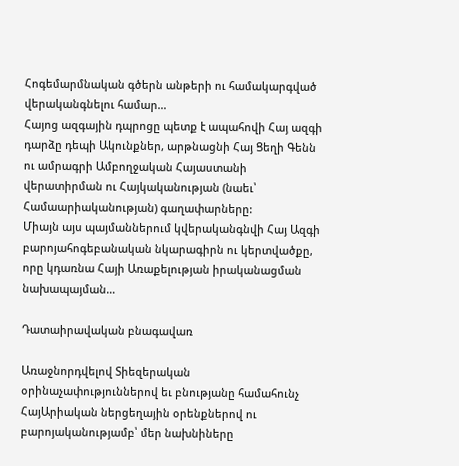Հոգեմարմնական գծերն անթերի ու համակարգված վերականգնելու համար…
Հայոց ազգային դպրոցը պետք է ապահովի Հայ ազգի դարձը դեպի Ակունքներ, արթնացնի Հայ Ցեղի Գենն ու ամրագրի Ամբողջական Հայաստանի վերատիրման ու Հայկականության (նաեւ՝ Համաարիականության) գաղափարները:
Միայն այս պայմաններում կվերականգնվի Հայ Ազգի բարոյահոգեբանական նկարագիրն ու կերտվածքը, որը կդառնա Հայի Առաքելության իրականացման նախապայման…

Դատաիրավական բնագավառ

Առաջնորդվելով Տիեզերական օրինաչափություններով եւ բնությանը համահունչ ՀայԱրիական ներցեղային օրենքներով ու բարոյականությամբ՝ մեր նախնիները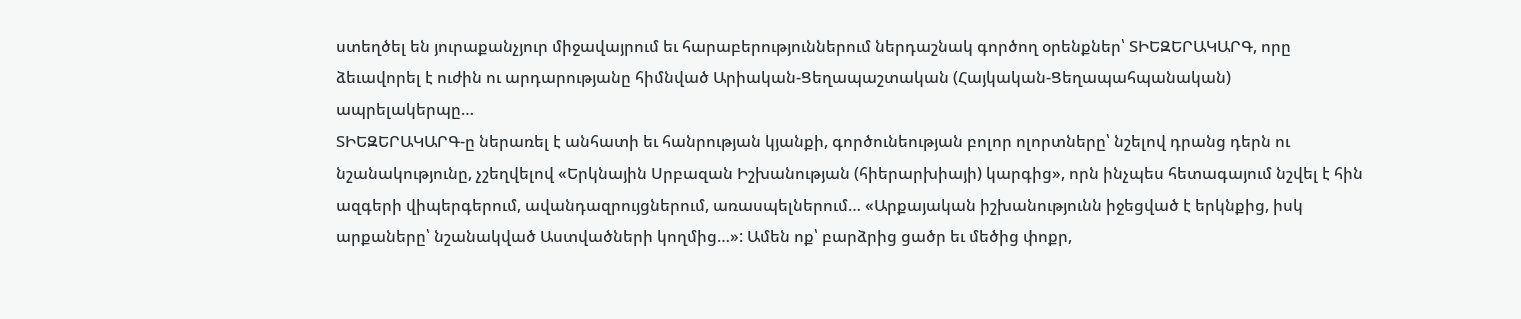ստեղծել են յուրաքանչյուր միջավայրում եւ հարաբերություններում ներդաշնակ գործող օրենքներ՝ ՏԻԵԶԵՐԱԿԱՐԳ, որը ձեւավորել է ուժին ու արդարությանը հիմնված Արիական-Ցեղապաշտական (Հայկական-Ցեղապահպանական) ապրելակերպը…
ՏԻԵԶԵՐԱԿԱՐԳ-ը ներառել է անհատի եւ հանրության կյանքի, գործունեության բոլոր ոլորտները՝ նշելով դրանց դերն ու նշանակությունը, չշեղվելով «Երկնային Սրբազան Իշխանության (հիերարխիայի) կարգից», որն ինչպես հետագայում նշվել է հին ազգերի վիպերգերում, ավանդազրույցներում, առասպելներում… «Արքայական իշխանությունն իջեցված է երկնքից, իսկ արքաները՝ նշանակված Աստվածների կողմից…»: Ամեն ոք՝ բարձրից ցածր եւ մեծից փոքր,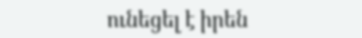ունեցել է իրեն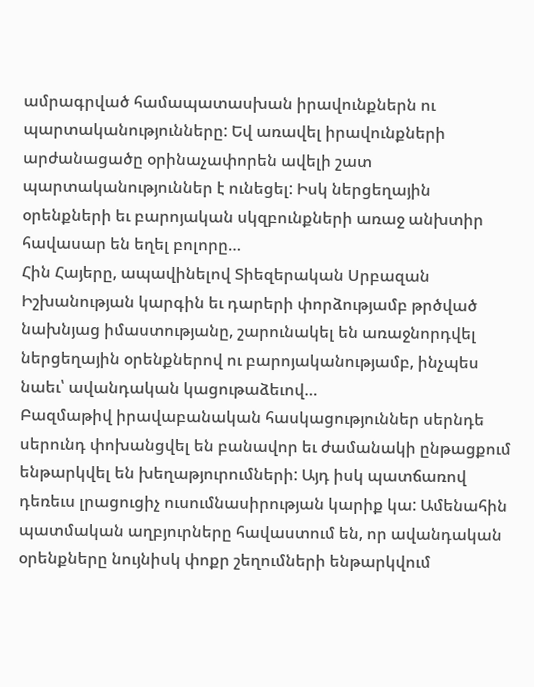ամրագրված համապատասխան իրավունքներն ու պարտականությունները: Եվ առավել իրավունքների արժանացածը օրինաչափորեն ավելի շատ պարտականություններ է ունեցել: Իսկ ներցեղային օրենքների եւ բարոյական սկզբունքների առաջ անխտիր հավասար են եղել բոլորը…
Հին Հայերը, ապավինելով Տիեզերական Սրբազան Իշխանության կարգին եւ դարերի փորձությամբ թրծված նախնյաց իմաստությանը, շարունակել են առաջնորդվել ներցեղային օրենքներով ու բարոյականությամբ, ինչպես նաեւ՝ ավանդական կացութաձեւով…
Բազմաթիվ իրավաբանական հասկացություններ սերնդե սերունդ փոխանցվել են բանավոր եւ ժամանակի ընթացքում ենթարկվել են խեղաթյուրումների: Այդ իսկ պատճառով դեռեւս լրացուցիչ ուսումնասիրության կարիք կա: Ամենահին պատմական աղբյուրները հավաստում են, որ ավանդական օրենքները նույնիսկ փոքր շեղումների ենթարկվում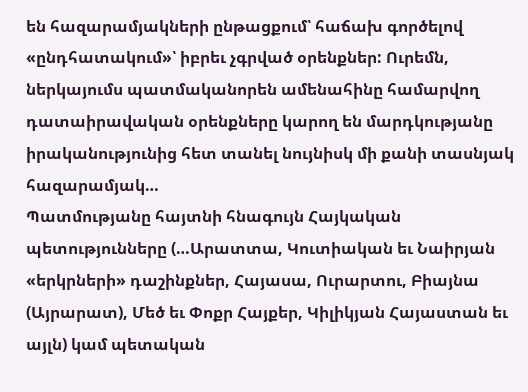են հազարամյակների ընթացքում՝ հաճախ գործելով «ընդհատակում»՝ իբրեւ չգրված օրենքներ: Ուրեմն, ներկայումս պատմականորեն ամենահինը համարվող դատաիրավական օրենքները կարող են մարդկությանը իրականությունից հետ տանել նույնիսկ մի քանի տասնյակ հազարամյակ…
Պատմությանը հայտնի հնագույն Հայկական պետությունները (…Արատտա, Կուտիական եւ Նաիրյան «երկրների» դաշինքներ, Հայասա, Ուրարտու, Բիայնա (Այրարատ), Մեծ եւ Փոքր Հայքեր, Կիլիկյան Հայաստան եւ այլն) կամ պետական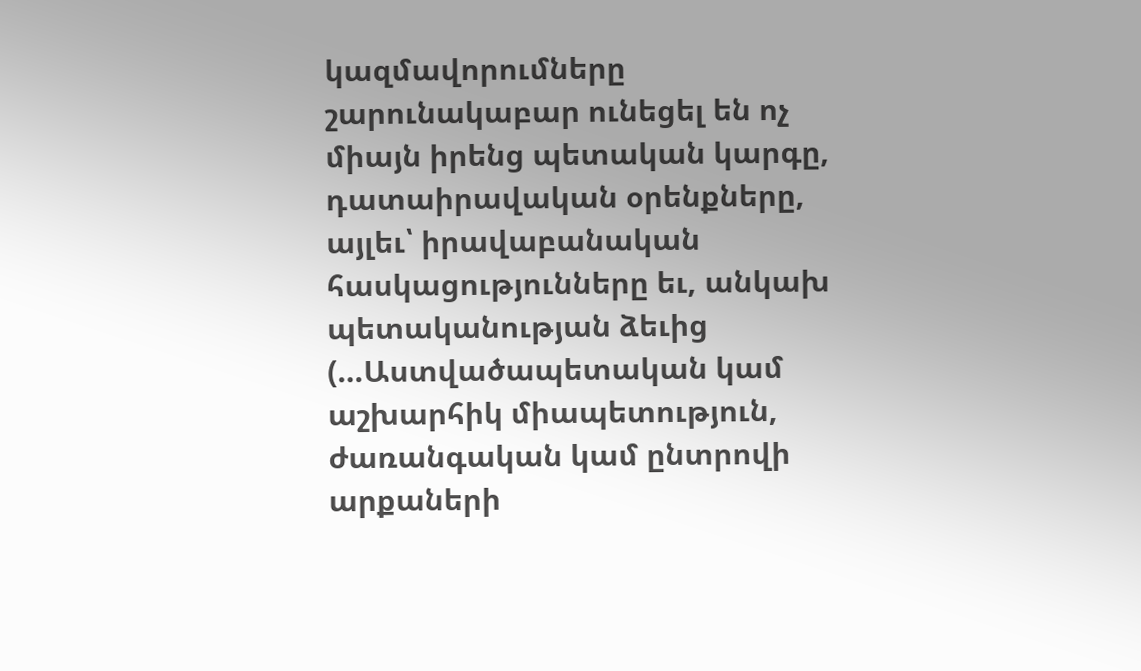կազմավորումները շարունակաբար ունեցել են ոչ միայն իրենց պետական կարգը, դատաիրավական օրենքները, այլեւ՝ իրավաբանական հասկացությունները եւ, անկախ պետականության ձեւից (…Աստվածապետական կամ աշխարհիկ միապետություն, ժառանգական կամ ընտրովի արքաների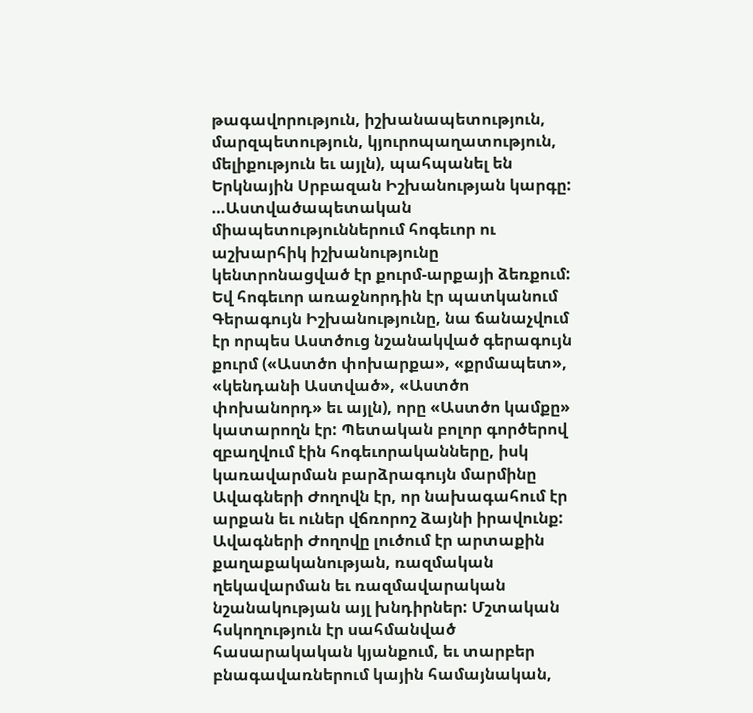թագավորություն, իշխանապետություն, մարզպետություն, կյուրոպաղատություն, մելիքություն եւ այլն), պահպանել են Երկնային Սրբազան Իշխանության կարգը:
…Աստվածապետական միապետություններում հոգեւոր ու աշխարհիկ իշխանությունը կենտրոնացված էր քուրմ-արքայի ձեռքում: Եվ հոգեւոր առաջնորդին էր պատկանում Գերագույն Իշխանությունը, նա ճանաչվում էր որպես Աստծուց նշանակված գերագույն քուրմ («Աստծո փոխարքա», «քրմապետ», «կենդանի Աստված», «Աստծո փոխանորդ» եւ այլն), որը «Աստծո կամքը» կատարողն էր: Պետական բոլոր գործերով զբաղվում էին հոգեւորականները, իսկ կառավարման բարձրագույն մարմինը Ավագների Ժողովն էր, որ նախագահում էր արքան եւ ուներ վճռորոշ ձայնի իրավունք: Ավագների Ժողովը լուծում էր արտաքին քաղաքականության, ռազմական ղեկավարման եւ ռազմավարական նշանակության այլ խնդիրներ: Մշտական հսկողություն էր սահմանված հասարակական կյանքում, եւ տարբեր բնագավառներում կային համայնական,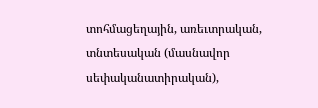տոհմացեղային, առեւտրական, տնտեսական (մասնավոր սեփականատիրական),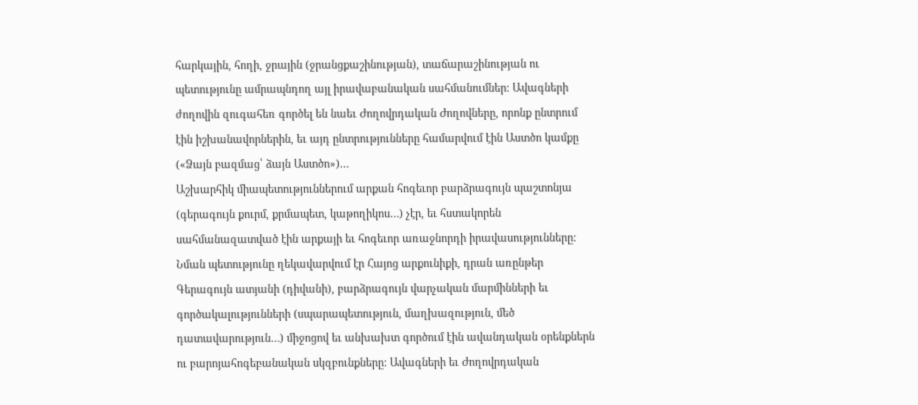հարկային, հողի, ջրային (ջրանցքաշինության), տաճարաշինության ու պետությունը ամրապնդող այլ իրավաբանական սահմանումներ: Ավագների ժողովին զուգահեռ գործել են նաեւ Ժողովրդական Ժողովները, որոնք ընտրում էին իշխանավորներին, եւ այդ ընտրությունները համարվում էին Աստծո կամքը («Ձայն բազմաց՝ ձայն Աստծո»)…
Աշխարհիկ միապետություններում արքան հոգեւոր բարձրագույն պաշտոնյա (գերագույն քուրմ, քրմապետ, կաթողիկոս…) չէր, եւ հստակորեն սահմանազատված էին արքայի եւ հոգեւոր առաջնորդի իրավասությունները: Նման պետությունը ղեկավարվում էր Հայոց արքունիքի, դրան առընթեր Գերագույն ատյանի (դիվանի), բարձրագույն վարչական մարմինների եւ գործակալությունների (սպարապետություն, մաղխազություն, մեծ դատավարություն…) միջոցով եւ անխախտ գործում էին ավանդական օրենքներն ու բարոյահոգեբանական սկզբունքները: Ավագների եւ Ժողովրդական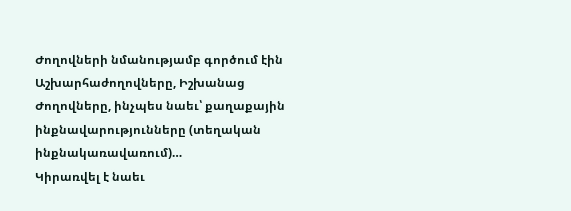Ժողովների նմանությամբ գործում էին Աշխարհաժողովները, Իշխանաց Ժողովները, ինչպես նաեւ՝ քաղաքային ինքնավարությունները (տեղական ինքնակառավառում)…
Կիրառվել է նաեւ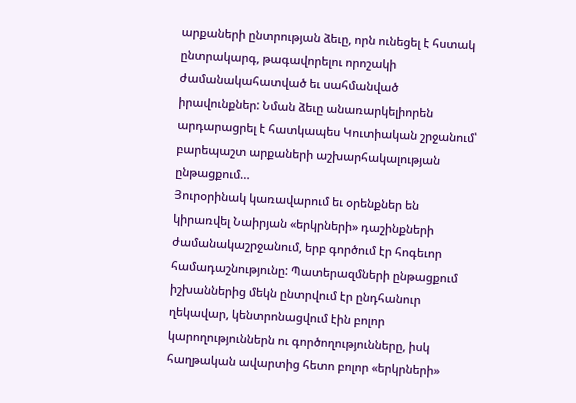արքաների ընտրության ձեւը, որն ունեցել է հստակ ընտրակարգ, թագավորելու որոշակի ժամանակահատված եւ սահմանված իրավունքներ: Նման ձեւը անառարկելիորեն արդարացրել է հատկապես Կուտիական շրջանում՝ բարեպաշտ արքաների աշխարհակալության ընթացքում…
Յուրօրինակ կառավարում եւ օրենքներ են կիրառվել Նաիրյան «երկրների» դաշինքների ժամանակաշրջանում, երբ գործում էր հոգեւոր համադաշնությունը: Պատերազմների ընթացքում իշխաններից մեկն ընտրվում էր ընդհանուր ղեկավար, կենտրոնացվում էին բոլոր կարողություններն ու գործողությունները, իսկ հաղթական ավարտից հետո բոլոր «երկրների»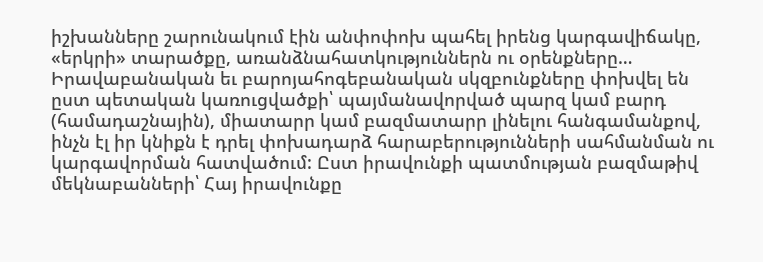իշխանները շարունակում էին անփոփոխ պահել իրենց կարգավիճակը, «երկրի» տարածքը, առանձնահատկություններն ու օրենքները…
Իրավաբանական եւ բարոյահոգեբանական սկզբունքները փոխվել են ըստ պետական կառուցվածքի՝ պայմանավորված պարզ կամ բարդ (համադաշնային), միատարր կամ բազմատարր լինելու հանգամանքով, ինչն էլ իր կնիքն է դրել փոխադարձ հարաբերությունների սահմանման ու կարգավորման հատվածում: Ըստ իրավունքի պատմության բազմաթիվ մեկնաբանների՝ Հայ իրավունքը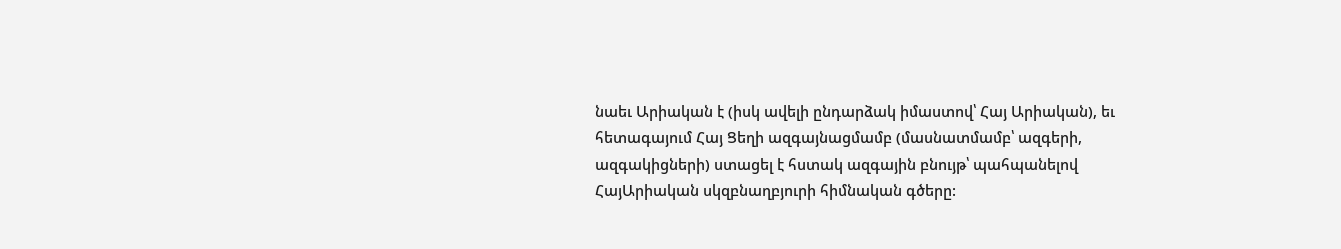նաեւ Արիական է (իսկ ավելի ընդարձակ իմաստով՝ Հայ Արիական), եւ հետագայում Հայ Ցեղի ազգայնացմամբ (մասնատմամբ՝ ազգերի, ազգակիցների) ստացել է հստակ ազգային բնույթ՝ պահպանելով ՀայԱրիական սկզբնաղբյուրի հիմնական գծերը: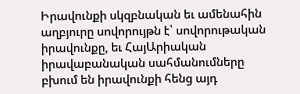Իրավունքի սկզբնական եւ ամենահին աղբյուրը սովորույթն է՝ սովորութական իրավունքը, եւ ՀայԱրիական իրավաբանական սահմանումները բխում են իրավունքի հենց այդ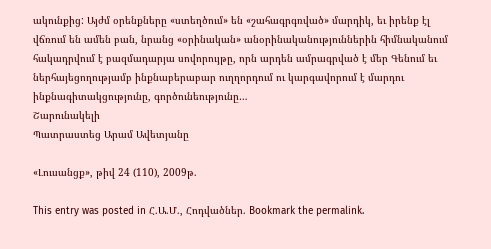ակունքից: Այժմ օրենքները «ստեղծում» են «շահագրգռված» մարդիկ, եւ իրենք էլ վճռում են ամեն բան, նրանց «օրինական» անօրինականություններին հիմնականում հակադրվում է բազմադարյա սովորույթը, որն արդեն ամրագրված է մեր Գենում եւ ներհայեցողությամբ ինքնաբերաբար ուղղորդում ու կարգավորում է մարդու ինքնագիտակցությունը, գործունեությունը…
Շարունակելի
Պատրաստեց Արամ Ավետյանը

«Լուսանցք», թիվ 24 (110), 2009թ.

This entry was posted in Հ.Ա.Մ., Հոդվածներ. Bookmark the permalink.